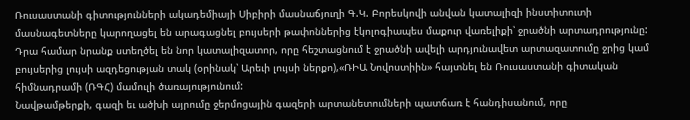Ռուսաստանի գիտությունների ակադեմիայի Սիբիրի մասնաճյուղի Գ.Կ. Բորեսկովի անվան կատալիզի ինստիտուտի մասնագետները կարողացել են արագացնել բույսերի թափոններից էկոլոգիապես մաքուր վառելիքի՝ ջրածնի արտադրությունը:
Դրա համար նրանք ստեղծել են նոր կատալիզատոր, որը հեշտացնում է ջրածնի ավելի արդյունավետ արտազատումը ջրից կամ բույսերից լույսի ազդեցության տակ (օրինակ՝ Արեւի լույսի ներքո),«ՌԻԱ Նովոստիին» հայտնել են Ռուսաստանի գիտական հիմնադրամի (ՌԳՀ) մամուլի ծառայությունում:
Նավթամթերքի, գազի եւ ածխի այրումը ջերմոցային գազերի արտանետումների պատճառ է հանդիսանում, որը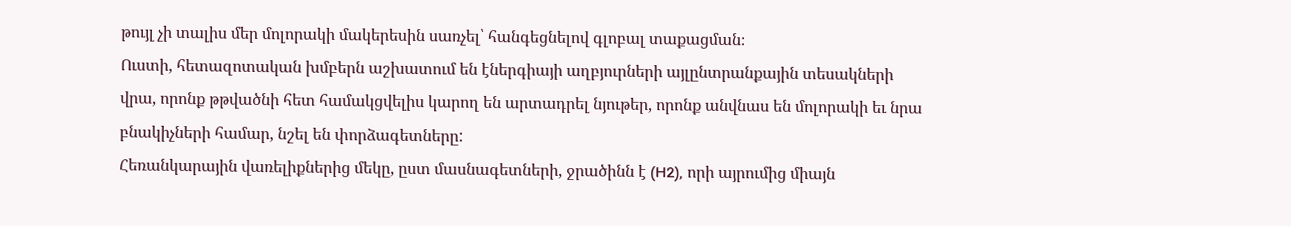թույլ չի տալիս մեր մոլորակի մակերեսին սառչել՝ հանգեցնելով գլոբալ տաքացման։
Ուստի, հետազոտական խմբերն աշխատում են էներգիայի աղբյուրների այլընտրանքային տեսակների վրա, որոնք թթվածնի հետ համակցվելիս կարող են արտադրել նյութեր, որոնք անվնաս են մոլորակի եւ նրա բնակիչների համար, նշել են փորձագետները:
Հեռանկարային վառելիքներից մեկը, ըստ մասնագետների, ջրածինն է (H2), որի այրումից միայն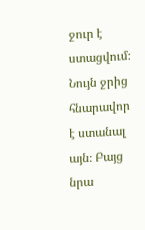ջուր է ստացվում։ Նույն ջրից հնարավոր է ստանալ այն։ Բայց նրա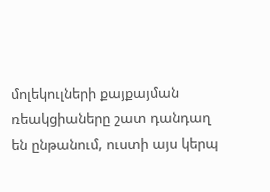մոլեկուլների քայքայման ռեակցիաները շատ դանդաղ են ընթանում, ուստի այս կերպ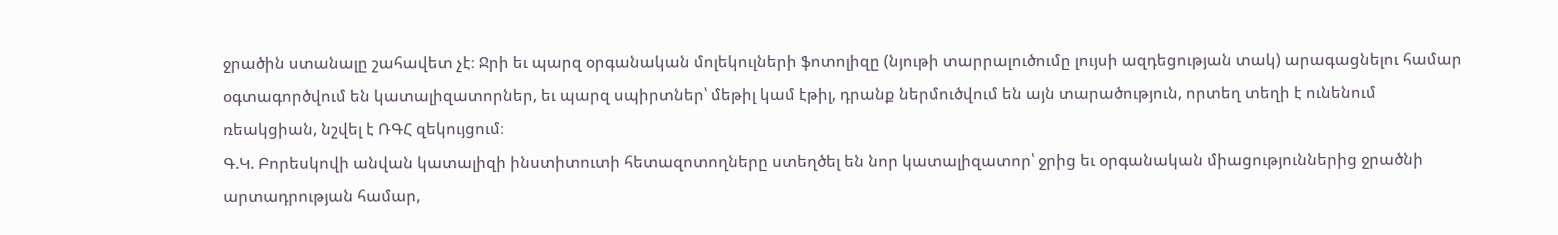ջրածին ստանալը շահավետ չէ։ Ջրի եւ պարզ օրգանական մոլեկուլների ֆոտոլիզը (նյութի տարրալուծումը լույսի ազդեցության տակ) արագացնելու համար օգտագործվում են կատալիզատորներ, եւ պարզ սպիրտներ՝ մեթիլ կամ էթիլ, դրանք ներմուծվում են այն տարածություն, որտեղ տեղի է ունենում ռեակցիան, նշվել է ՌԳՀ զեկույցում։
Գ.Կ. Բորեսկովի անվան կատալիզի ինստիտուտի հետազոտողները ստեղծել են նոր կատալիզատոր՝ ջրից եւ օրգանական միացություններից ջրածնի արտադրության համար,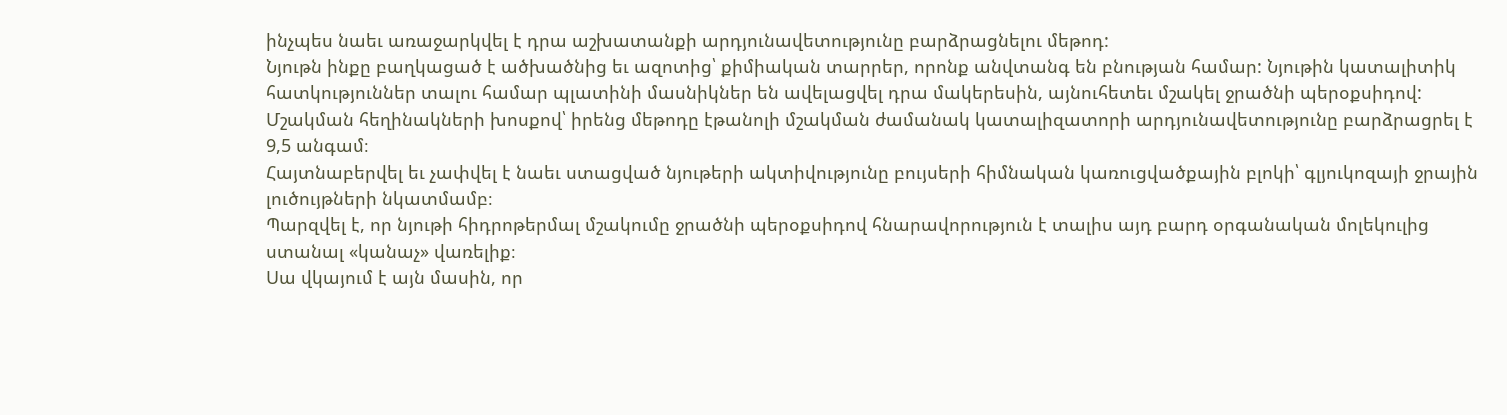ինչպես նաեւ առաջարկվել է դրա աշխատանքի արդյունավետությունը բարձրացնելու մեթոդ:
Նյութն ինքը բաղկացած է ածխածնից եւ ազոտից՝ քիմիական տարրեր, որոնք անվտանգ են բնության համար: Նյութին կատալիտիկ հատկություններ տալու համար պլատինի մասնիկներ են ավելացվել դրա մակերեսին, այնուհետեւ մշակել ջրածնի պերօքսիդով:
Մշակման հեղինակների խոսքով՝ իրենց մեթոդը էթանոլի մշակման ժամանակ կատալիզատորի արդյունավետությունը բարձրացրել է 9,5 անգամ։
Հայտնաբերվել եւ չափվել է նաեւ ստացված նյութերի ակտիվությունը բույսերի հիմնական կառուցվածքային բլոկի՝ գլյուկոզայի ջրային լուծույթների նկատմամբ։
Պարզվել է, որ նյութի հիդրոթերմալ մշակումը ջրածնի պերօքսիդով հնարավորություն է տալիս այդ բարդ օրգանական մոլեկուլից ստանալ «կանաչ» վառելիք։
Սա վկայում է այն մասին, որ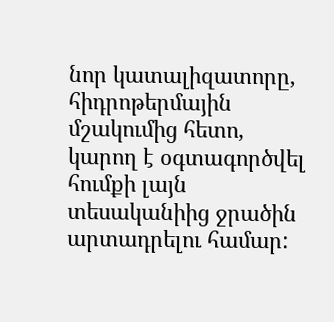նոր կատալիզատորը, հիդրոթերմային մշակումից հետո, կարող է օգտագործվել հումքի լայն տեսականիից ջրածին արտադրելու համար: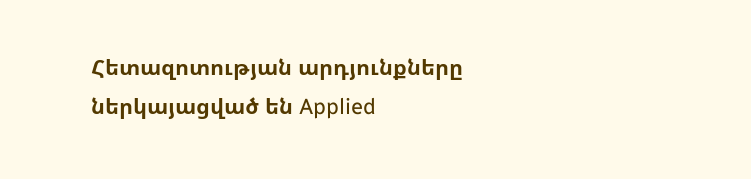Հետազոտության արդյունքները ներկայացված են Applied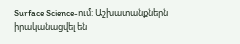Surface Science-ում: Աշխատանքներն իրականացվել են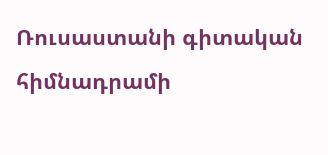Ռուսաստանի գիտական հիմնադրամի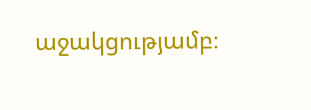աջակցությամբ։